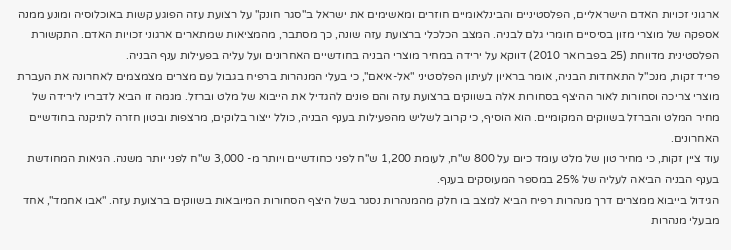ארגוני זכויות האדם הישראליים, הפלסטיניים והבינלאומיים חוזרים ומאשימים את ישראל ב"סגר חונק" על רצועת עזה הפוגע קשות באוכלוסיה ומונע ממנה אספקה של מוצרי מזון בסיסיים חומרי גלם לבניה. המצב הכלכלי ברצועת עזה שונה, כך מסתבר, מהמציאות שמתארים ארגוני זכויות האדם. התקשורת הפלסטינית מדווחת (25 בפברואר 2010) דווקא על ירידה במחיר מוצרי הבניה בחודשיים האחרונים ועל עליה בפעילות ענף הבניה.
פריד זקות, מנכ"ל התאחדות הבניה, אומר בראיון לעיתון הפלסטיני "אל-איאם", כי בעלי המנהרות ברפיח בגבול עם מצרים מצמצמים לאחרונה את העברת מוצרי צריכה וסחורות לאור ההיצף בסחורות אלה בשווקים ברצועת עזה והם פונים להגדיל את הייבוא של מלט וברזל. מגמה זו הביא לדבריו לירידה של מחיר המלט והברזל בשווקים המקומיים. הוא הוסיף, כי קרוב לשליש מהפעילות בענף הבניה, כולל ייצור בלוקים, מרצפות ובטון חזרה לתיקנה בחודשיים האחרונים.
עוד ציין זקות, כי מחיר טון של מלט עומד כיום על 800 ש"ח, לעומת 1,200 ש"ח לפני כחודשיים ויותר מ- 3,000 ש"ח לפני יותר משנה. הגיאות המחודשת בענף הבניה הביאה לעליה של 25% במספר המעוסקים בענף.
הגידול בייבוא ממצרים דרך מנהרות רפיח הביא למצב בו חלק מהמנהרות נסגר בשל היצף הסחורות המיובאות בשווקים ברצועת עזה. "אבו אחמד", אחד מבעלי מנהרות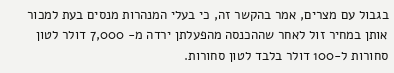בגבול עם מצרים, אמר בהקשר זה, כי בעלי המנהרות מנסים בעת למכור אותן במחיר זול לאחר שההכנסה מהפעלתן ירדה מ- 7,000 דולר לטון סחורות ל-100 דולר בלבד לטון סחורות.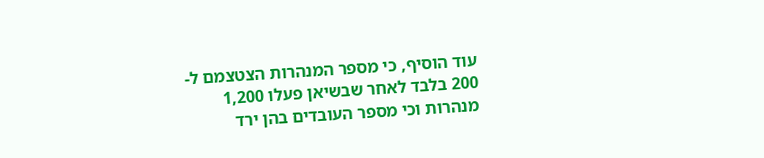עוד הוסיף, כי מספר המנהרות הצטצמם ל- 200 בלבד לאחר שבשיאן פעלו 1,200 מנהרות וכי מספר העובדים בהן ירד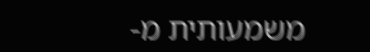משמעותית מ-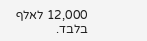12,000 לאלף בלבד.